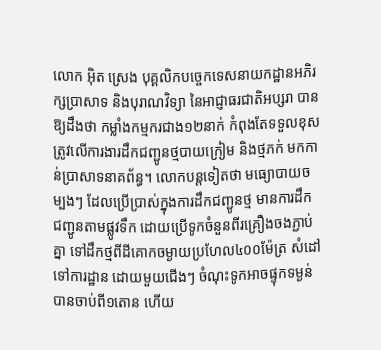លោក អ៊ិត ស្រេង បុគ្គលិកបច្ចេកទេសនាយកដ្ឋានអភិរក្សប្រាសាទ និងបុរាណវិទ្យា នៃអាជ្ញាធរជាតិអប្សរា បានឱ្យដឹងថា កម្លាំងកម្មករជាង១២នាក់ កំពុងតែទទួលខុសត្រូវលើការងារដឹកជញ្ជូនថ្មបាយក្រៀម និងថ្មភក់ មកកាន់ប្រាសាទនាគព័ន្ធ។ លោកបន្តទៀតថា មធ្យោបាយចម្បងៗ ដែលប្រើប្រាស់ក្នុងការដឹកជញ្ជូនថ្ម មានការដឹកជញ្ជូនតាមផ្លូវទឹក ដោយប្រើទូកចំនួនពីរគ្រឿងចងភ្ជាប់គ្នា ទៅដឹកថ្មពីដីគោកចម្ងាយប្រហែល៤០០ម៉ែត្រ សំដៅទៅការដ្ឋាន ដោយមួយជើងៗ ចំណុះទូកអាចផ្ទុកទម្ងន់បានចាប់ពី១តោន ហើយ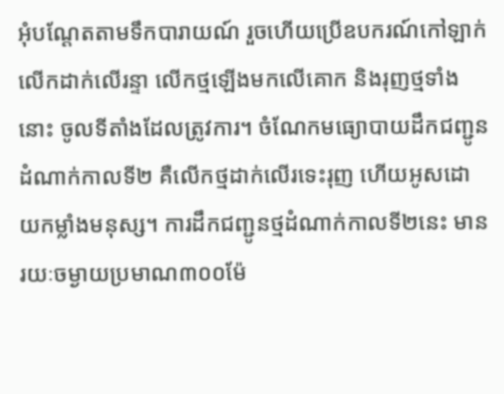អុំបណ្តែតតាមទឹកបារាយណ៍ រួចហើយប្រើឧបករណ៍កៅឡាក់លើកដាក់លើរន្ទា លើកថ្មឡើងមកលើគោក និងរុញថ្មទាំងនោះ ចូលទីតាំងដែលត្រូវការ។ ចំណែកមធ្យោបាយដឹកជញ្ជូនដំណាក់កាលទី២ គឺលើកថ្មដាក់លើរទេះរុញ ហើយអូសដោយកម្លាំងមនុស្ស។ ការដឹកជញ្ជូនថ្មដំណាក់កាលទី២នេះ មានរយៈចម្ងាយប្រមាណ៣០០ម៉ែ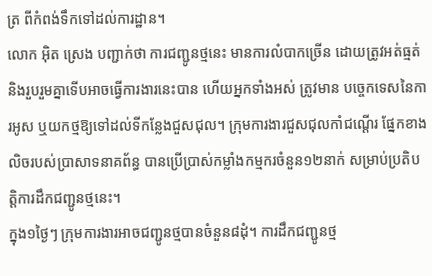ត្រ ពីកំពង់ទឹកទៅដល់ការដ្ឋាន។
លោក អ៊ិត ស្រេង បញ្ជាក់ថា ការជញ្ជូនថ្មនេះ មានការលំបាកច្រើន ដោយត្រូវអត់ធ្មត់ និងរួបរួមគ្នាទើបអាចធ្វើការងារនេះបាន ហើយអ្នកទាំងអស់ ត្រូវមាន បច្ចេកទេសនៃការអូស ឬយកថ្មឱ្យទៅដល់ទីកន្លែងជួសជុល។ ក្រុមការងារជួសជុលកាំជណ្តើរ ផ្នែកខាងលិចរបស់ប្រាសាទនាគព័ន្ធ បានប្រើប្រាស់កម្លាំងកម្មករចំនួន១២នាក់ សម្រាប់ប្រតិបត្តិការដឹកជញ្ជូនថ្មនេះ។
ក្នុង១ថ្ងៃៗ ក្រុមការងារអាចជញ្ជូនថ្មបានចំនួន៨ដុំ។ ការដឹកជញ្ជូនថ្ម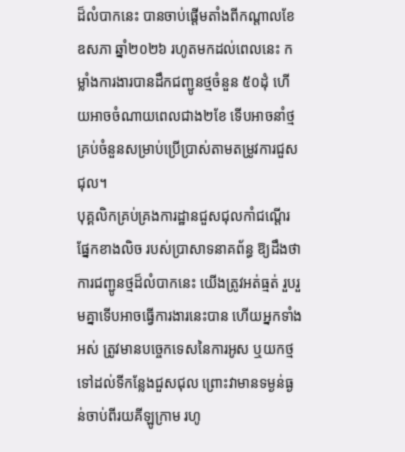ដ៏លំបាកនេះ បានចាប់ផ្ដើមតាំងពីកណ្ដាលខែឧសភា ឆ្នាំ២០២៦ រហូតមកដល់ពេលនេះ កម្លាំងការងារបានដឹកជញ្ជូនថ្មចំនួន ៥០ដុំ ហើយអាចចំណាយពេលជាង២ខែ ទើបអាចនាំថ្មគ្រប់ចំនួនសម្រាប់ប្រើប្រាស់តាមតម្រូវការជួសជុល។
បុគ្គលិកគ្រប់គ្រងការដ្ឋានជួសជុលកាំជណ្តើរ ផ្នែកខាងលិច របស់ប្រាសាទនាគព័ន្ធ ឱ្យដឹងថា ការជញ្ជូនថ្មដ៏លំបាកនេះ យើងត្រូវអត់ធ្មត់ រួបរួមគ្នាទើបអាចធ្វើការងារនេះបាន ហើយអ្នកទាំងអស់ ត្រូវមានបច្ចេកទេសនៃការអូស ឬយកថ្មទៅដល់ទីកន្លែងជួសជុល ព្រោះវាមានទម្ងន់ធ្ងន់ចាប់ពីរយគីឡូក្រាម រហូ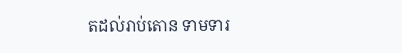តដល់រាប់តោន ទាមទារ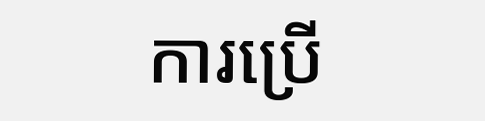ការប្រើ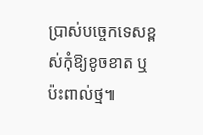ប្រាស់បច្ចេកទេសខ្ពស់កុំឱ្យខូចខាត ឬប៉ះពាល់ថ្ម៕